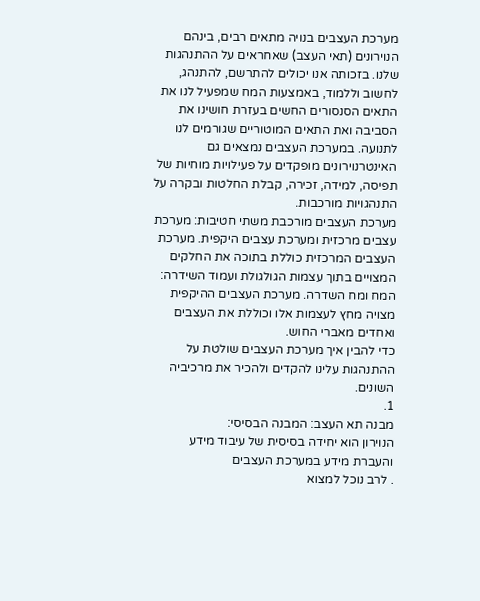מערכת העצבים בנויה מתאים רבים, בינהם הנוירונים (תאי העצב) שאחראים על ההתנהגות שלנו. בזכותה אנו יכולים להתרשם, להתנהג, לחשוב וללמוד, באמצעות המח שמפעיל לנו את התאים הסנסורים החשים בעזרת חושינו את הסביבה ואת התאים המוטוריים שגורמים לנו לתנועה. במערכת העצבים נמצאים גם האינטרנוירונים מופקדים על פעילויות מוחיות של תפיסה, למידה, זכירה, קבלת החלטות ובקרה על התנהגויות מורכבות.
מערכת העצבים מורכבת משתי חטיבות: מערכת
עצבים מרכזית ומערכת עצבים היקפית. מערכת העצבים המרכזית כוללת בתוכה את החלקים המצויים בתוך עצמות הגולגולת ועמוד השידרה: המח ומח השדרה. מערכת העצבים ההיקפית מצויה מחץ לעצמות אלו וכוללת את העצבים ואחדים מאברי החוש.
כדי להבין איך מערכת העצבים שולטת על ההתנהגות עלינו להקדים ולהכיר את מרכיביה השונים.
1.
מבנה תא העצב: המבנה הבסיסי:
הנוירון הוא יחידה בסיסית של עיבוד מידע והעברת מידע במערכת העצבים
. לרב נוכל למצוא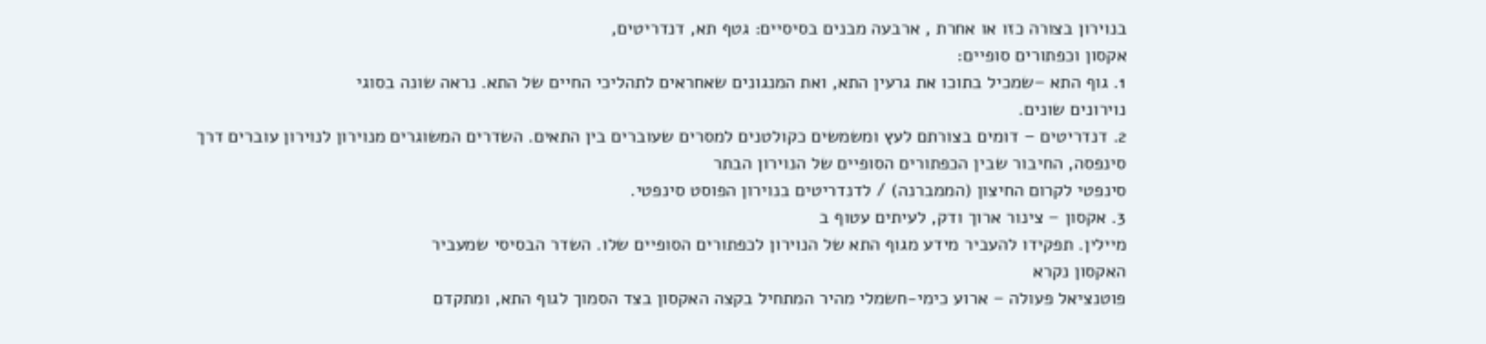בנוירון בצורה כזו או אחרת , ארבעה מבנים בסיסיים: גטף תא, דנדריטים,
אקסון וכפתורים סופיים:
1. גוף התא –שמכיל בתוכו את גרעין התא, ואת המנגונים שאחראים לתהליכי החיים של התא. נראה שונה בסוגי
נוירונים שונים.
2. דנדריטים – דומים בצורתם לעץ ומשמשים כקולטנים למסרים שעוברים בין התאים. השדרים המשוגרים מנוירון לנוירון עוברים דרך
סינפסה, החיבור שבין הכפתורים הסופיים של הנוירון הבתר
סינפטי לקרום החיצון (הממברנה) / לדנדריטים בנוירון הפוסט סינפטי.
3. אקסון – צינור ארוך ודק, לעיתים עטוף ב
מיילין. תפקידו להעביר מידע מגוף התא של הנוירון לכפתורים הסופיים שלו. השדר הבסיסי שמעביר
האקסון נקרא
פוטנציאל פעולה – ארוע כימי-חשמלי מהיר המתחיל בקצה האקסון בצד הסמוך לגוף התא, ומתקדם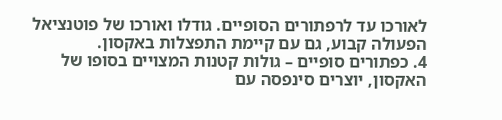לאורכו עד לרפתורים הסופיים. גודלו ואורכו של פוטנציאל הפעולה קבוע, גם עם קיימת התפצלות באקסון.
4. כפתורים סופיים – גולות קטנות המצויים בסופו של האקסון, יוצרים סינפסה עם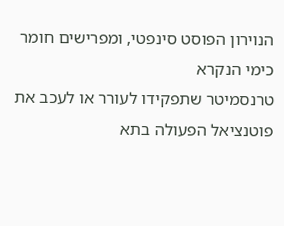הנוירון הפוסט סינפטי, ומפרישים חומר כימי הנקרא
טרנסמיטר שתפקידו לעורר או לעכב את פוטנציאל הפעולה בתא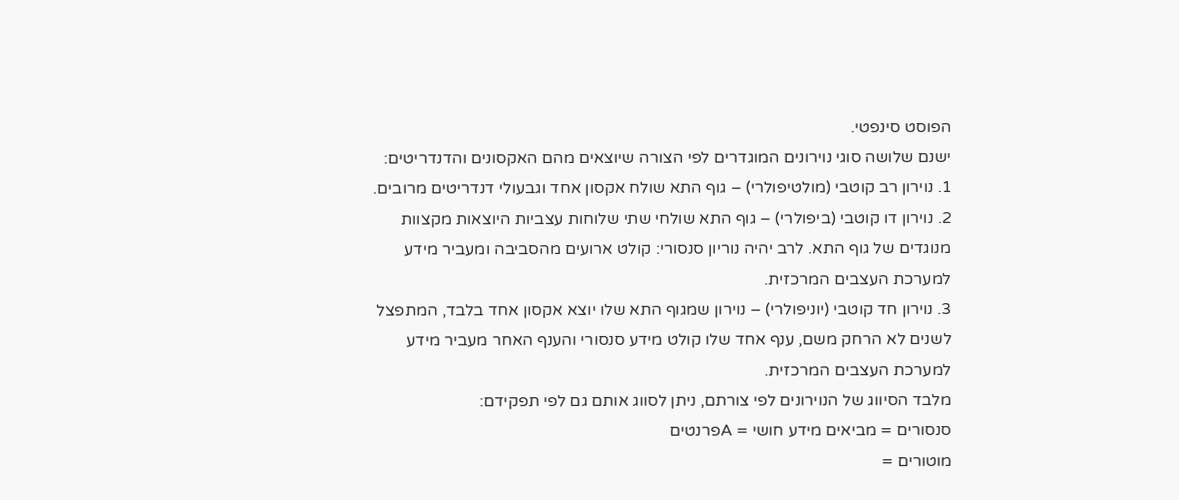הפוסט סינפטי.
ישנם שלושה סוגי נוירונים המוגדרים לפי הצורה שיוצאים מהם האקסונים והדנדריטים:
1. נוירון רב קוטבי (מולטיפולרי) – גוף התא שולח אקסון אחד וגבעולי דנדריטים מרובים.
2. נוירון דו קוטבי (ביפולרי) – גוף התא שולחי שתי שלוחות עצביות היוצאות מקצוות מנוגדים של גוף התא. לרב יהיה נוריון סנסורי: קולט ארועים מהסביבה ומעביר מידע למערכת העצבים המרכזית.
3. נוירון חד קוטבי (יוניפולרי) – נוירון שמגוף התא שלו יוצא אקסון אחד בלבד, המתפצל לשנים לא הרחק משם, ענף אחד שלו קולט מידע סנסורי והענף האחר מעביר מידע למערכת העצבים המרכזית.
מלבד הסיווג של הנוירונים לפי צורתם, ניתן לסווג אותם גם לפי תפקידם:
סנסורים = מביאים מידע חושי = Aפרנטים
מוטורים =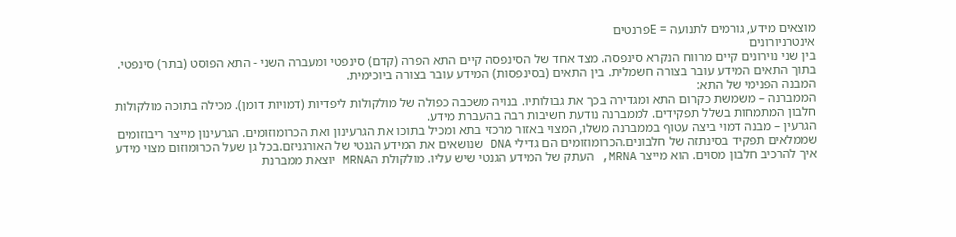מוצאים מידע, גורמים לתנועה = Eפרנטים
אינטרניורונים
בין שני נוירונים קיים מרווח הנקרא סינפסה. מצד אחד של הסינפסה קיים התא הפרה (קדם) סינפטי ומעברה השני - התא הפוסט (בתר) סינפטי. בתוך התאים המידע עובר בצורה חשמלית. בין התאים (בסינפסות) המידע עובר בצורה ביוכימית.
המבנה הפנימי של התא:
הממברנה – משמשת כקרום התא ומגדירה בכך את גבולותיו. בנויה משכבה כפולה של מולקולות ליפדיות (דמויות דומן). מכילה בתוכה מולקולות חלבון המתמחות בשלל תפקידים. לממברנה נודעת חשיבות רבה בהעברת מידע.
הגרעין – מבנה דמוי ביצה עטוף בממברנה משלו, המצוי באזור מרכזי בתא ומכיל בתוכו את הגרעינון ואת הכרומוזומים. הגרעינון מייצר ריבוזומים שממלאים תפקיד בסינתזה של חלבונים.הכרומוזומים הם גדילי DNA שנושאים את המידע הגנטי של האורגניזם.בכל גן שעל הכרומוזום מצוי מידע איך להרכיב חלבון מסוים. הוא מייצר MRNA, העתק של המידע הגנטי שיש עליו. מולקולת הMRNA יוצאת ממברנת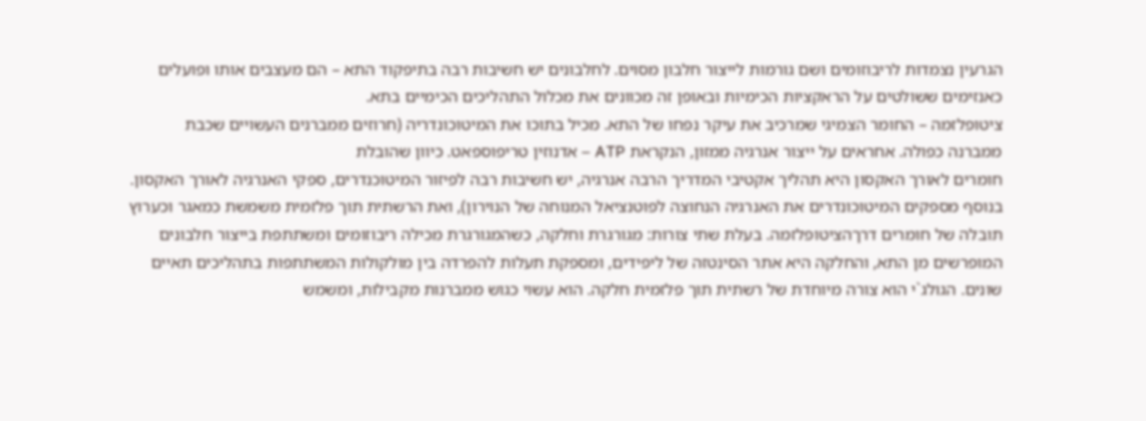הגרעין נצמדות לריבוזומים ושם גורמות לייצור חלבון מסוים. לחלבונים יש חשיבות רבה בתיפקוד התא – הם מעצבים אותו ופועלים כאנזימים ששולטים על הראקציות הכימיות ובאופן זה מכוונים את מכלול התהליכים הכימיים בתא.
ציטופלזמה – החומר הצמיגי שמרכיב את עיקר נפחו של התא. מכיל בתוכו את המיטוכונדריה (חרוזים ממברנים העשויים שכבת ממברנה כפולה. אחראים על ייצור אנרגיה ממזון, הנקראת ATP – אדנוזין טריפוספאט. כיוון שהובלת
חומרים לאורך האקסון היא תהליך אקטיבי המדריך הרבה אנרגיה, יש חשיבות רבה לפיזור המיטוכנדרים, ספקי האנרגיה לאורך האקסון. בנוסף מספקים המיטוכונדרים את האנרגיה הנחוצה לפוטנציאל המנוחה של הנוירון), ואת הרשתית תוך פלזמית משמשת כמאגר וכערוץ תובלה של חומרים דרךהציטופלזמה. בעלת שתי צורות: מגורגרת וחלקה, כשהמגורגרת מכילה ריבוזומים ומשתתפת בייצור חלבונים המופרשים מן התא, והחלקה היא אתר הסינטזה של ליפידים, ומספקת תעלות להפרדה בין מולקולות המשתתפות בתהליכים תאיים שונים. הגולג`י הוא צורה מיוחדת של רשתית תוך פלזמית חלקה. הוא עשוי כגוש ממברנות מקבילות, ומשמש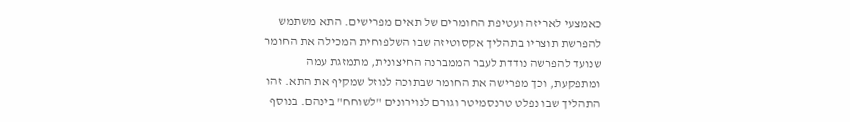כאמצעי לאריזה ועטיפת החומרים של תאים מפרישים. התא משתמש להפרשת תוצריו בתהליך אקסוטיזה שבו השלפוחית המכילה את החומר שנועד להפרשה נודדת לעבר הממברנה החיצונית, מתמזגת עמה ומתפקעת, וכך מפרישה את החומר שבתוכה לנוזל שמקיף את התא. זהו התהליך שבו נפלט טרנסמיטר וגורם לנוירונים "לשוחח" בינהם. בנוסף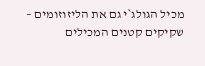מכיל הגולג`י גם את הליזוזומים – שקיקים קטנים המכילים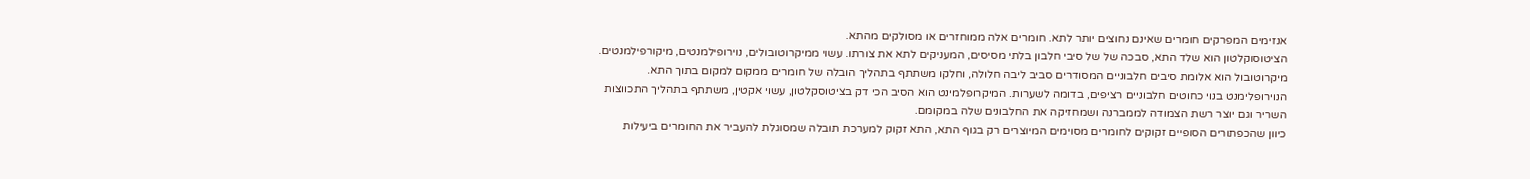אנזימים המפרקים חומרים שאינם נחוצים יותר לתא. חומרים אלה ממוחזרים או מסולקים מהתא.
הציטוסוקלטון הוא שלד התא, סבכה של של סיבי חלבון בלתי מסיסים, המעניקים לתא את צורתו. עשוי ממיקרוטובולים, נוירופילמנטים, מיקורפילמנטים. מיקרוטובול הוא אלומת סיבים חלבוניים המסודרים סביב ליבה חלולה, וחלקו משתתף בתהליך הובלה של חומרים ממקום למקום בתוך התא. הנוירופלימנט בנוי כחוטים חלבוניים רציפים, בדומה לשערות. המיקרופלמינט הוא הסיב הכי דק בציטוסקלטון, עשוי אקטין, משתתף בתהליך התכווצות השריר וגם יוצר רשת הצמודה לממברנה ושמחזיקה את החלבונים שלה במקומם.
כיוון שהכפתורים הסופיים זקוקים לחומרים מסוימים המיוצרים רק בגוף התא, התא זקוק למערכת תובלה שמסוגלת להעביר את החומרים ביעילות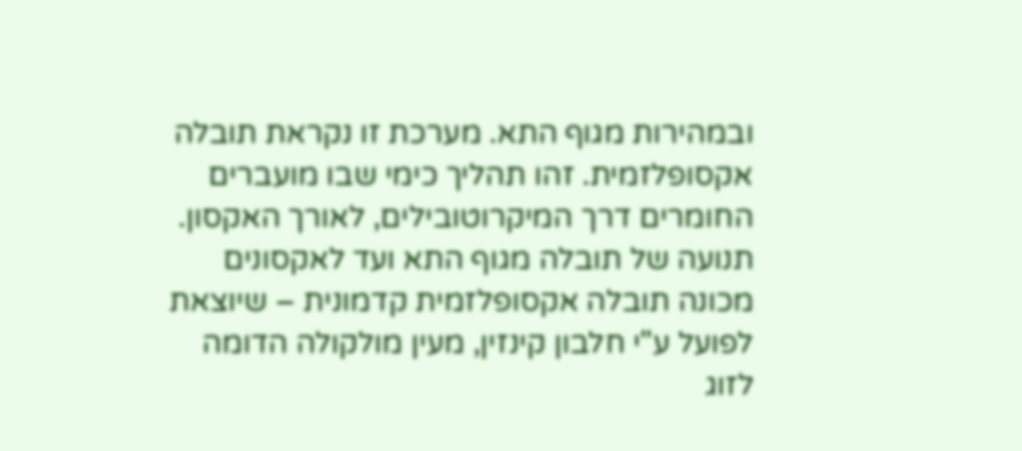ובמהירות מגוף התא. מערכת זו נקראת תובלה אקסופלזמית. זהו תהליך כימי שבו מועברים החומרים דרך המיקרוטובילים, לאורך האקסון. תנועה של תובלה מגוף התא ועד לאקסונים מכונה תובלה אקסופלזמית קדמונית – שיוצאת לפועל ע"י חלבון קינזין, מעין מולקולה הדומה לזוג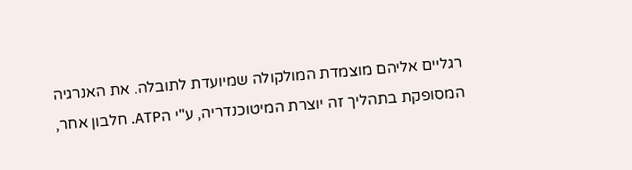רגליים אליהם מוצמדת המולקולה שמיועדת לתובלה. את האנרגיה המסופקת בתהליך זה יוצרת המיטוכנדריה, ע"י הATP. חלבון אחר,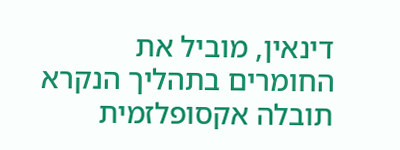דינאין, מוביל את החומרים בתהליך הנקרא תובלה אקסופלזמית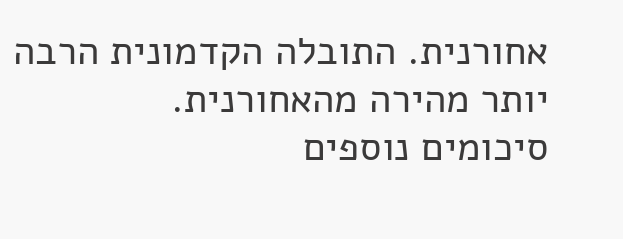אחורנית. התובלה הקדמונית הרבה יותר מהירה מהאחורנית.
סיכומים נוספים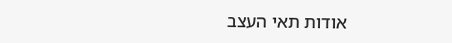אודות תאי העצב